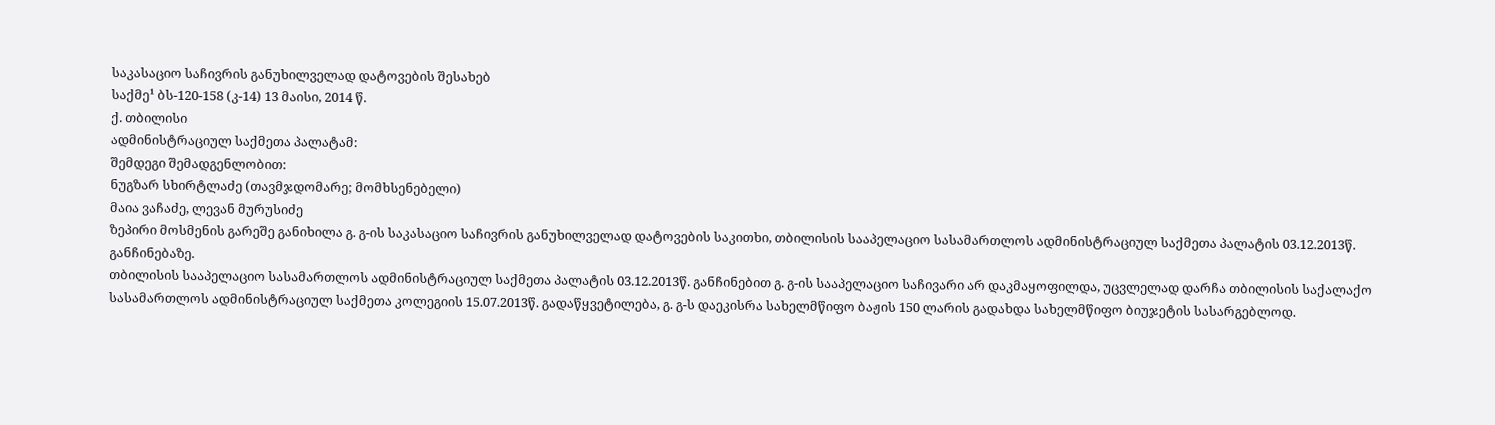საკასაციო საჩივრის განუხილველად დატოვების შესახებ
საქმე¹ ბს-120-158 (კ-14) 13 მაისი, 2014 წ.
ქ. თბილისი
ადმინისტრაციულ საქმეთა პალატამ:
შემდეგი შემადგენლობით:
ნუგზარ სხირტლაძე (თავმჯდომარე; მომხსენებელი)
მაია ვაჩაძე, ლევან მურუსიძე
ზეპირი მოსმენის გარეშე განიხილა გ. გ-ის საკასაციო საჩივრის განუხილველად დატოვების საკითხი, თბილისის სააპელაციო სასამართლოს ადმინისტრაციულ საქმეთა პალატის 03.12.2013წ. განჩინებაზე.
თბილისის სააპელაციო სასამართლოს ადმინისტრაციულ საქმეთა პალატის 03.12.2013წ. განჩინებით გ. გ-ის სააპელაციო საჩივარი არ დაკმაყოფილდა, უცვლელად დარჩა თბილისის საქალაქო სასამართლოს ადმინისტრაციულ საქმეთა კოლეგიის 15.07.2013წ. გადაწყვეტილება, გ. გ-ს დაეკისრა სახელმწიფო ბაჟის 150 ლარის გადახდა სახელმწიფო ბიუჯეტის სასარგებლოდ.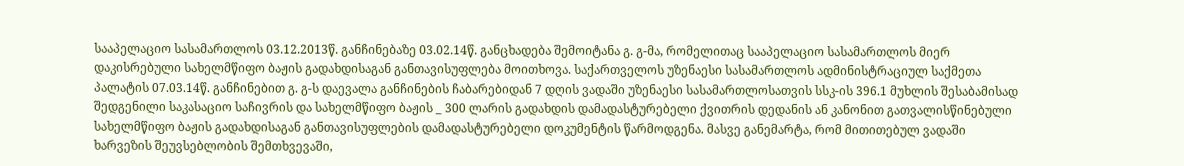სააპელაციო სასამართლოს 03.12.2013წ. განჩინებაზე 03.02.14წ. განცხადება შემოიტანა გ. გ-მა, რომელითაც სააპელაციო სასამართლოს მიერ დაკისრებული სახელმწიფო ბაჟის გადახდისაგან განთავისუფლება მოითხოვა. საქართველოს უზენაესი სასამართლოს ადმინისტრაციულ საქმეთა პალატის 07.03.14წ. განჩინებით გ. გ-ს დაევალა განჩინების ჩაბარებიდან 7 დღის ვადაში უზენაესი სასამართლოსათვის სსკ-ის 396.1 მუხლის შესაბამისად შედგენილი საკასაციო საჩივრის და სახელმწიფო ბაჟის _ 300 ლარის გადახდის დამადასტურებელი ქვითრის დედანის ან კანონით გათვალისწინებული სახელმწიფო ბაჟის გადახდისაგან განთავისუფლების დამადასტურებელი დოკუმენტის წარმოდგენა. მასვე განემარტა, რომ მითითებულ ვადაში ხარვეზის შეუვსებლობის შემთხვევაში,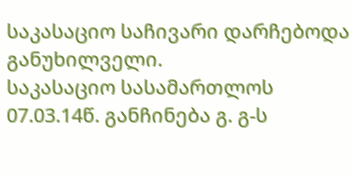საკასაციო საჩივარი დარჩებოდა განუხილველი.
საკასაციო სასამართლოს 07.03.14წ. განჩინება გ. გ-ს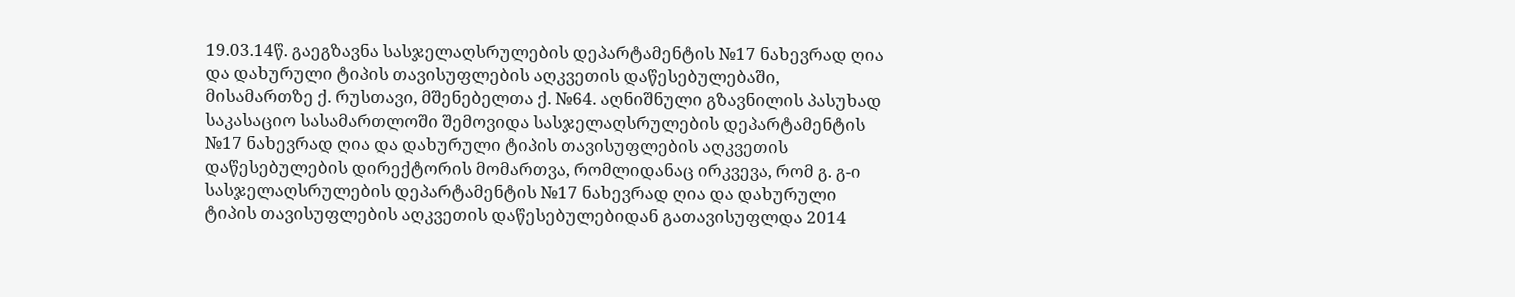19.03.14წ. გაეგზავნა სასჯელაღსრულების დეპარტამენტის №17 ნახევრად ღია და დახურული ტიპის თავისუფლების აღკვეთის დაწესებულებაში, მისამართზე ქ. რუსთავი, მშენებელთა ქ. №64. აღნიშნული გზავნილის პასუხად საკასაციო სასამართლოში შემოვიდა სასჯელაღსრულების დეპარტამენტის №17 ნახევრად ღია და დახურული ტიპის თავისუფლების აღკვეთის დაწესებულების დირექტორის მომართვა, რომლიდანაც ირკვევა, რომ გ. გ-ი სასჯელაღსრულების დეპარტამენტის №17 ნახევრად ღია და დახურული ტიპის თავისუფლების აღკვეთის დაწესებულებიდან გათავისუფლდა 2014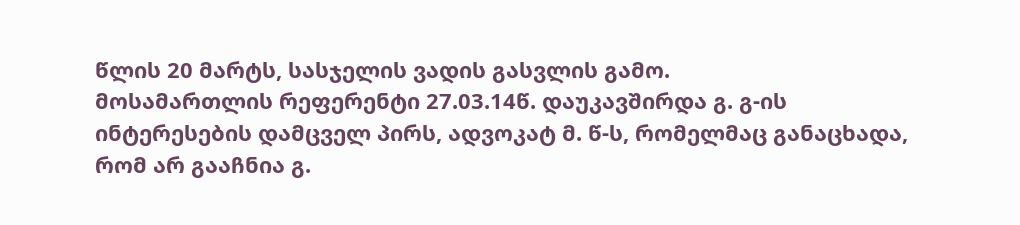წლის 20 მარტს, სასჯელის ვადის გასვლის გამო.
მოსამართლის რეფერენტი 27.03.14წ. დაუკავშირდა გ. გ-ის ინტერესების დამცველ პირს, ადვოკატ მ. წ-ს, რომელმაც განაცხადა, რომ არ გააჩნია გ.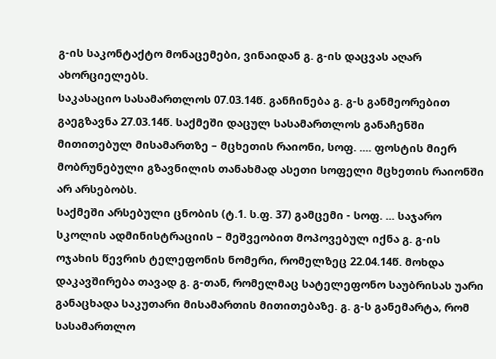გ-ის საკონტაქტო მონაცემები, ვინაიდან გ. გ-ის დაცვას აღარ ახორციელებს.
საკასაციო სასამართლოს 07.03.14წ. განჩინება გ. გ-ს განმეორებით გაეგზავნა 27.03.14წ. საქმეში დაცულ სასამართლოს განაჩენში მითითებულ მისამართზე – მცხეთის რაიონი, სოფ. .... ფოსტის მიერ მობრუნებული გზავნილის თანახმად ასეთი სოფელი მცხეთის რაიონში არ არსებობს.
საქმეში არსებული ცნობის (ტ.1. ს.ფ. 37) გამცემი - სოფ. ... საჯარო სკოლის ადმინისტრაციის – მეშვეობით მოპოვებულ იქნა გ. გ-ის ოჯახის წევრის ტელეფონის ნომერი, რომელზეც 22.04.14წ. მოხდა დაკავშირება თავად გ. გ-თან, რომელმაც სატელეფონო საუბრისას უარი განაცხადა საკუთარი მისამართის მითითებაზე. გ. გ-ს განემარტა, რომ სასამართლო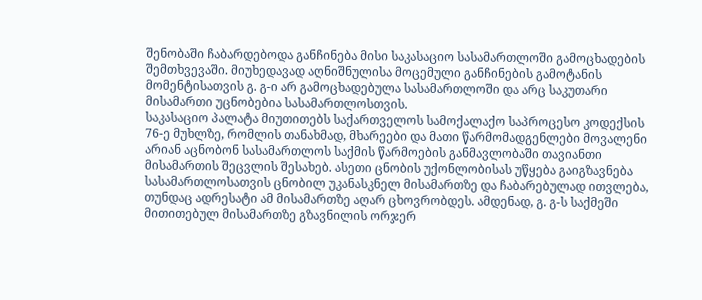შენობაში ჩაბარდებოდა განჩინება მისი საკასაციო სასამართლოში გამოცხადების შემთხვევაში. მიუხედავად აღნიშნულისა მოცემული განჩინების გამოტანის მომენტისათვის გ. გ-ი არ გამოცხადებულა სასამართლოში და არც საკუთარი მისამართი უცნობებია სასამართლოსთვის.
საკასაციო პალატა მიუთითებს საქართველოს სამოქალაქო საპროცესო კოდექსის 76-ე მუხლზე, რომლის თანახმად, მხარეები და მათი წარმომადგენლები მოვალენი არიან აცნობონ სასამართლოს საქმის წარმოების განმავლობაში თავიანთი მისამართის შეცვლის შესახებ. ასეთი ცნობის უქონლობისას უწყება გაიგზავნება სასამართლოსათვის ცნობილ უკანასკნელ მისამართზე და ჩაბარებულად ითვლება, თუნდაც ადრესატი ამ მისამართზე აღარ ცხოვრობდეს. ამდენად, გ. გ-ს საქმეში მითითებულ მისამართზე გზავნილის ორჯერ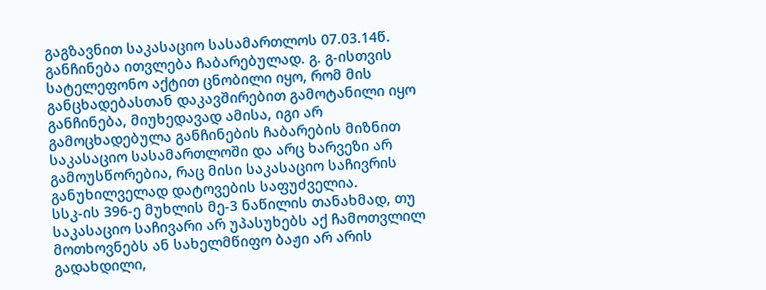გაგზავნით საკასაციო სასამართლოს 07.03.14წ. განჩინება ითვლება ჩაბარებულად. გ. გ-ისთვის სატელეფონო აქტით ცნობილი იყო, რომ მის განცხადებასთან დაკავშირებით გამოტანილი იყო განჩინება, მიუხედავად ამისა, იგი არ გამოცხადებულა განჩინების ჩაბარების მიზნით საკასაციო სასამართლოში და არც ხარვეზი არ გამოუსწორებია, რაც მისი საკასაციო საჩივრის განუხილველად დატოვების საფუძველია.
სსკ-ის 396-ე მუხლის მე-3 ნაწილის თანახმად, თუ საკასაციო საჩივარი არ უპასუხებს აქ ჩამოთვლილ მოთხოვნებს ან სახელმწიფო ბაჟი არ არის გადახდილი,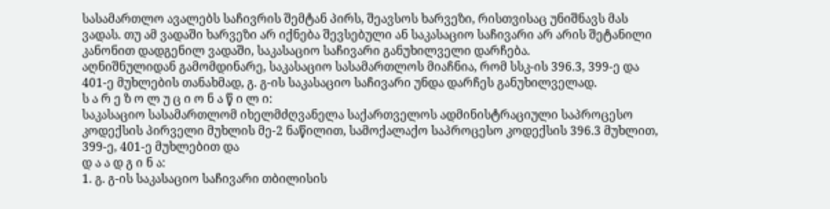სასამართლო ავალებს საჩივრის შემტან პირს, შეავსოს ხარვეზი, რისთვისაც უნიშნავს მას ვადას. თუ ამ ვადაში ხარვეზი არ იქნება შევსებული ან საკასაციო საჩივარი არ არის შეტანილი კანონით დადგენილ ვადაში, საკასაციო საჩივარი განუხილველი დარჩება.
აღნიშნულიდან გამომდინარე, საკასაციო სასამართლოს მიაჩნია, რომ სსკ-ის 396.3, 399-ე და 401-ე მუხლების თანახმად, გ. გ-ის საკასაციო საჩივარი უნდა დარჩეს განუხილველად.
ს ა რ ე ზ ო ლ უ ც ი ო ნ ა წ ი ლ ი:
საკასაციო სასამართლომ იხელმძღვანელა საქართველოს ადმინისტრაციული საპროცესო კოდექსის პირველი მუხლის მე-2 ნაწილით, სამოქალაქო საპროცესო კოდექსის 396.3 მუხლით, 399-ე, 401-ე მუხლებით და
დ ა ა დ გ ი ნ ა:
1. გ. გ-ის საკასაციო საჩივარი თბილისის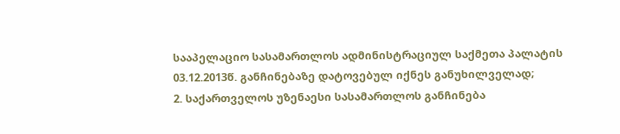სააპელაციო სასამართლოს ადმინისტრაციულ საქმეთა პალატის 03.12.2013წ. განჩინებაზე დატოვებულ იქნეს განუხილველად;
2. საქართველოს უზენაესი სასამართლოს განჩინება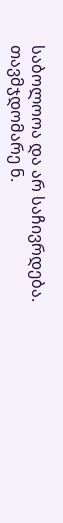საბოლოოა და არ საჩივრდება.
თავმჯდომარე ნ.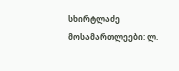სხირტლაძე
მოსამართლეები: ლ.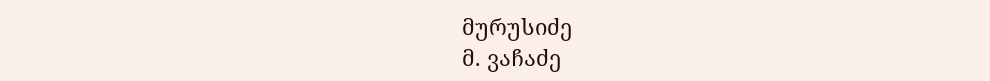მურუსიძე
მ. ვაჩაძე